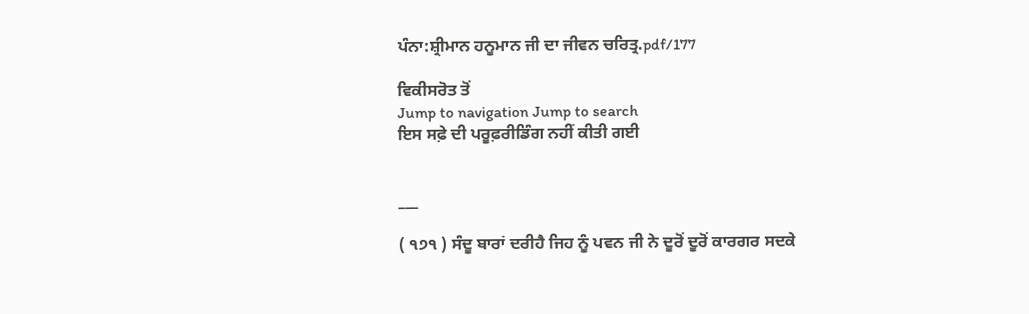ਪੰਨਾ:ਸ਼੍ਰੀਮਾਨ ਹਨੂਮਾਨ ਜੀ ਦਾ ਜੀਵਨ ਚਰਿਤ੍ਰ.pdf/177

ਵਿਕੀਸਰੋਤ ਤੋਂ
Jump to navigation Jump to search
ਇਸ ਸਫ਼ੇ ਦੀ ਪਰੂਫ਼ਰੀਡਿੰਗ ਨਹੀਂ ਕੀਤੀ ਗਈ


___

( ੧੭੧ ) ਸੰਦੂ ਬਾਰਾਂ ਦਰੀਹੈ ਜਿਹ ਨੂੰ ਪਵਨ ਜੀ ਨੇ ਦੂਰੋਂ ਦੂਰੋਂ ਕਾਰਗਰ ਸਦਕੇ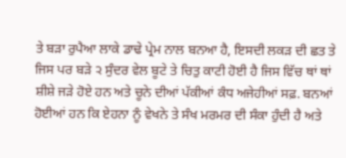ਤੇ ਬੜਾ ਰੁਪੈਆ ਲਾਕੇ ਡਾਢੇ ਪ੍ਰੇਮ ਨਾਲ ਬਨਆ ਹੈ, ਇਸਦੀ ਲਕੜ ਦੀ ਛਤ ਤੇ ਜਿਸ ਪਰ ਬੜੇ ੨ ਸੁੰਦਰ ਵੇਲ ਬੂਟੇ ਤੇ ਚਿਤੁ ਕਾਟੀ ਹੋਈ ਹੈ ਜਿਸ ਵਿੱਚ ਥਾਂ ਥਾਂ ਸ਼ੀਸ਼ੇ ਜੜੇ ਹੋਏ ਹਨ ਅਤੇ ਚੂਨੇ ਦੀਆਂ ਪੱਕੀਆਂ ਕੰਧ ਅਜੇਹੀਆਂ ਸਫ਼. ਬਨਆਂ ਹੋਈਆਂ ਹਨ ਕਿ ਏਹਨਾ ਨੂੰ ਵੇਖਨੇ ਤੇ ਸੰਖ ਮਰਮਰ ਦੀ ਸੰਕਾ ਹੁੰਦੀ ਹੈ ਅਤੇ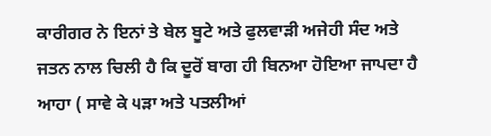ਕਾਰੀਗਰ ਨੇ ਇਨਾਂ ਤੇ ਬੇਲ ਬੂਟੇ ਅਤੇ ਫੁਲਵਾੜੀ ਅਜੇਹੀ ਸੰਦ ਅਤੇ ਜਤਨ ਨਾਲ ਚਿਲੀ ਹੈ ਕਿ ਦੂਰੋਂ ਬਾਗ ਹੀ ਬਿਨਆ ਹੋਇਆ ਜਾਪਦਾ ਹੈ ਆਹਾ ( ਸਾਵੇ ਕੇ ੫ੜਾ ਅਤੇ ਪਤਲੀਆਂ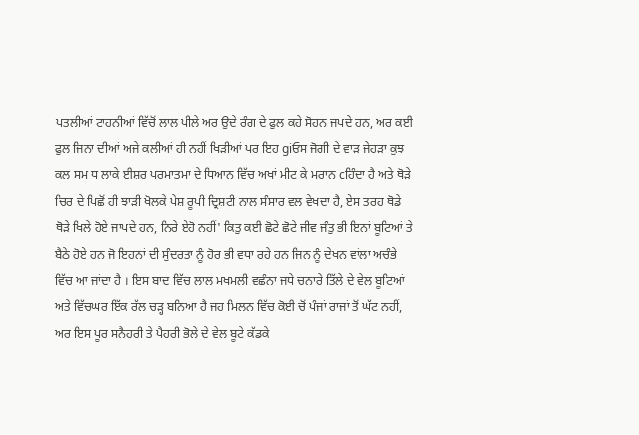ਪਤਲੀਆਂ ਟਾਹਨੀਆਂ ਵਿੱਚੋਂ ਲਾਲ ਪੀਲੇ ਅਰ ਉਦੇ ਰੰਗ ਦੇ ਫੁਲ ਕਹੇ ਸੋਹਨ ਜਪਦੇ ਹਨ, ਅਰ ਕਈ ਫੁਲ ਜਿਨਾ ਦੀਆਂ ਅਜੇ ਕਲੀਆਂ ਹੀ ਨਹੀਂ ਖਿੜੀਆਂ ਪਰ ਇਹ giਓਸ ਜੋਗੀ ਦੇ ਵਾੜ ਜੇਹੜਾ ਕੁਝ ਕਲ ਸਮ ਧ ਲਾਕੇ ਈਸ਼ਰ ਪਰਮਾਤਮਾ ਦੇ ਧਿਆਨ ਵਿੱਚ ਅਖਾਂ ਮੀਟ ਕੇ ਮਰਾਨ cਹਿੰਦਾ ਹੈ ਅਤੇ ਥੋੜੇ ਚਿਰ ਦੇ ਪਿਛੋਂ ਹੀ ਝਾੜੀ ਖੋਲਕੇ ਪੇਸ਼ ਰੂਪੀ ਦ੍ਰਿਸ਼ਟੀ ਨਾਲ ਸੰਸਾਰ ਵਲ ਵੇਖਦਾ ਹੈ, ਏਸ ਤਰਹ ਥੋਡੇ ਥੋੜੇ ਖਿਲੇ ਹੋਏ ਜਾਪਦੇ ਹਨ, ਨਿਰੇ ਏਹੋ ਨਹੀਂ' ਕਿਤੁ ਕਈ ਛੋਟੇ ਛੋਟੇ ਜੀਵ ਜੰਤੁ ਭੀ ਇਨਾਂ ਬੂਟਿਆਂ ਤੇ ਬੈਠੇ ਹੋਏ ਹਨ ਜੋ ਇਹਨਾਂ ਦੀ ਸੁੰਦਰਤਾ ਨੂੰ ਹੋਰ ਭੀ ਵਧਾ ਰਹੇ ਹਨ ਜਿਨ ਨੂੰ ਦੇਖਨ ਵਾਂਲਾ ਅਚੰਭੇ ਵਿੱਚ ਆ ਜਾਂਦਾ ਹੈ । ਇਸ ਬਾਦ ਵਿੱਚ ਲਾਲ ਮਖਮਲੀ ਵਛੰਨਾ ਜਧੇ ਚਨਾਰੇ ਤਿੱਲੇ ਦੇ ਵੇਲ ਬੂਟਿਆਂ ਅਤੇ ਵਿੱਚਘਰ ਇੱਕ ਰੱਲ ਚੜ੍ਹ ਬਨਿਆ ਹੈ ਜਹ ਮਿਲਨ ਵਿੱਚ ਕੋਈ ਚੋਂ ਪੰਜਾਂ ਰਾਜਾਂ ਤੋਂ ਘੱਟ ਨਹੀਂ, ਅਰ ਇਸ ਪੂਰ ਸਨੈਹਰੀ ਤੇ ਪੈਹਰੀ ਭੋਲੇ ਦੇ ਵੇਲ ਬੂਟੇ ਕੱਡਕੇ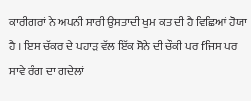ਕਾਰੀਗਰਾਂ ਨੇ ਅਪਨੀ ਸਾਰੀ ਉਸਤਾਦੀ ਖੁਮ ਕਤ ਦੀ ਹੈ ਵਿਛਿਆਂ ਹੋਯਾ ਹੈ । ਇਸ ਚੱਕਰ ਦੇ ਪਹਾੜ ਵੱਲ ਇੱਕ ਸੋਨੇ ਦੀ ਚੌਕੀ ਪਰ fਜਿਸ ਪਰ ਸਾਵੇ ਰੰਗ ਦਾ ਗਦੇਲਾਂ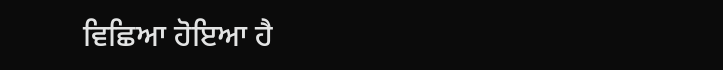ਵਿਛਿਆ ਹੋਇਆ ਹੈ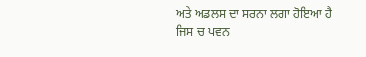ਅਤੇ ਅਡਲਸ ਦਾ ਸਰਨਾ ਲਗਾ ਹੋਇਆ ਹੈ ਜਿਸ ਚ ਪਵਨ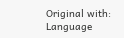Original with: Language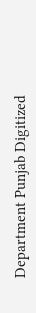Department Punjab Digitized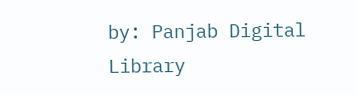by: Panjab Digital Library